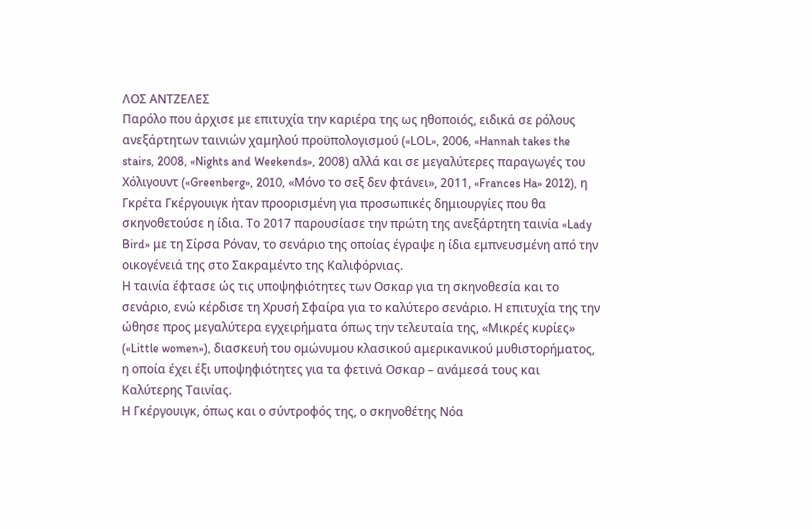ΛΟΣ ΑΝΤΖΕΛΕΣ
Παρόλο που άρχισε με επιτυχία την καριέρα της ως ηθοποιός, ειδικά σε ρόλους ανεξάρτητων ταινιών χαμηλού προϋπολογισμού («LOL», 2006, «Hannah takes the stairs, 2008, «Nights and Weekends», 2008) αλλά και σε μεγαλύτερες παραγωγές του Χόλιγουντ («Greenberg», 2010, «Μόνο το σεξ δεν φτάνει», 2011, «Frances Ha» 2012), η Γκρέτα Γκέργουιγκ ήταν προορισμένη για προσωπικές δημιουργίες που θα σκηνοθετούσε η ίδια. Το 2017 παρουσίασε την πρώτη της ανεξάρτητη ταινία «Lady Bird» με τη Σίρσα Ρόναν, το σενάριο της οποίας έγραψε η ίδια εμπνευσμένη από την οικογένειά της στο Σακραμέντο της Καλιφόρνιας.
Η ταινία έφτασε ώς τις υποψηφιότητες των Οσκαρ για τη σκηνοθεσία και το σενάριο, ενώ κέρδισε τη Χρυσή Σφαίρα για το καλύτερο σενάριο. Η επιτυχία της την ώθησε προς μεγαλύτερα εγχειρήματα όπως την τελευταία της, «Μικρές κυρίες» («Little women»), διασκευή του ομώνυμου κλασικού αμερικανικού μυθιστορήματος, η οποία έχει έξι υποψηφιότητες για τα φετινά Οσκαρ – ανάμεσά τους και Καλύτερης Ταινίας.
Η Γκέργουιγκ, όπως και ο σύντροφός της, ο σκηνοθέτης Νόα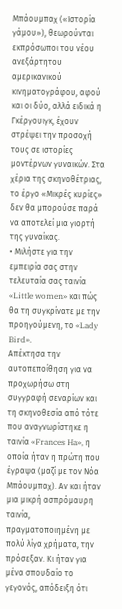Μπάουμπαχ («Ιστορία γάμου»), θεωρούνται εκπρόσωποι του νέου ανεξάρτητου αμερικανικού κινηματογράφου, αφού και οι δύο, αλλά ειδικά η Γκέργουιγκ, έχουν στρέψει την προσοχή τους σε ιστορίες μοντέρνων γυναικών. Στα χέρια της σκηνοθέτριας, το έργο «Μικρές κυρίες» δεν θα μπορούσε παρά να αποτελεί μια γιορτή της γυναίκας.
• Μιλήστε για την εμπειρία σας στην τελευταία σας ταινία «Little women» και πώς θα τη συγκρίνατε με την προηγούμενη, το «Lady Bird».
Απέκτησα την αυτοπεποίθηση για να προχωρήσω στη συγγραφή σεναρίων και τη σκηνοθεσία από τότε που αναγνωρίστηκε η ταινία «Frances Ha», η οποία ήταν η πρώτη που έγραψα (μαζί με τον Νόα Μπάουμπαχ). Αν και ήταν μια μικρή ασπρόμαυρη ταινία, πραγματοποιημένη με πολύ λίγα χρήματα, την πρόσεξαν. Κι ήταν για μένα σπουδαίο το γεγονός, απόδειξη ότι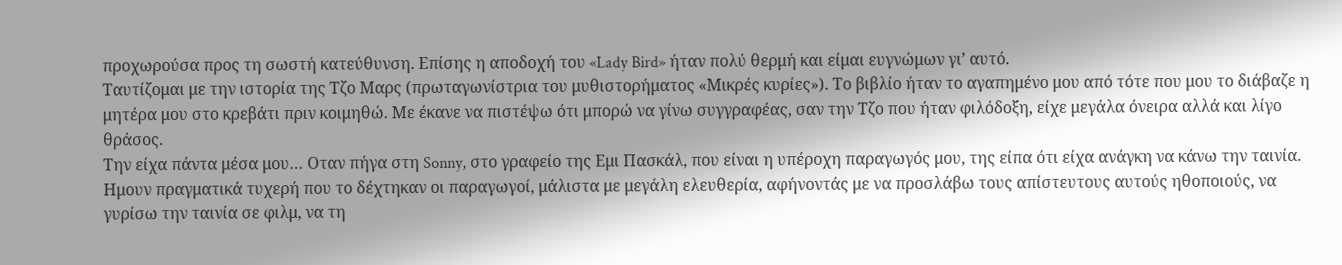προχωρούσα προς τη σωστή κατεύθυνση. Επίσης η αποδοχή του «Lady Bird» ήταν πολύ θερμή και είμαι ευγνώμων γι’ αυτό.
Ταυτίζομαι με την ιστορία της Τζο Μαρς (πρωταγωνίστρια του μυθιστορήματος «Μικρές κυρίες»). Το βιβλίο ήταν το αγαπημένο μου από τότε που μου το διάβαζε η μητέρα μου στο κρεβάτι πριν κοιμηθώ. Με έκανε να πιστέψω ότι μπορώ να γίνω συγγραφέας, σαν την Τζο που ήταν φιλόδοξη, είχε μεγάλα όνειρα αλλά και λίγο θράσος.
Την είχα πάντα μέσα μου… Οταν πήγα στη Sonny, στο γραφείο της Εμι Πασκάλ, που είναι η υπέροχη παραγωγός μου, της είπα ότι είχα ανάγκη να κάνω την ταινία.
Ημουν πραγματικά τυχερή που το δέχτηκαν oι παραγωγοί, μάλιστα με μεγάλη ελευθερία, αφήνοντάς με να προσλάβω τους απίστευτους αυτούς ηθοποιούς, να γυρίσω την ταινία σε φιλμ, να τη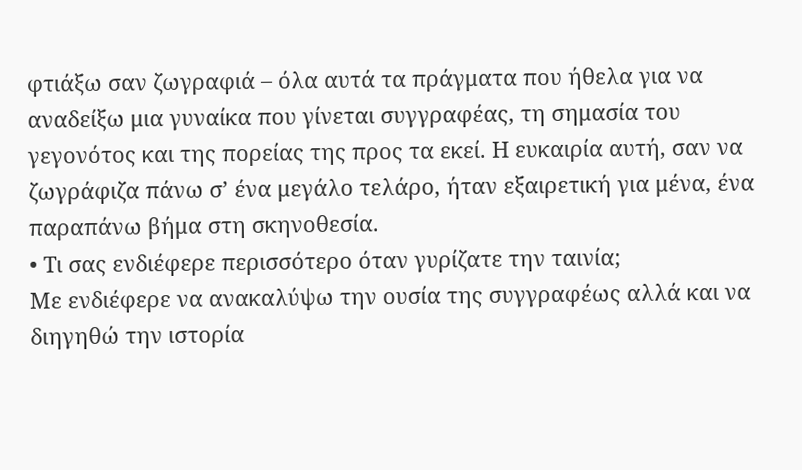φτιάξω σαν ζωγραφιά – όλα αυτά τα πράγματα που ήθελα για να αναδείξω μια γυναίκα που γίνεται συγγραφέας, τη σημασία του γεγονότος και της πορείας της προς τα εκεί. Η ευκαιρία αυτή, σαν να ζωγράφιζα πάνω σ’ ένα μεγάλο τελάρο, ήταν εξαιρετική για μένα, ένα παραπάνω βήμα στη σκηνοθεσία.
• Τι σας ενδιέφερε περισσότερο όταν γυρίζατε την ταινία;
Με ενδιέφερε να ανακαλύψω την ουσία της συγγραφέως αλλά και να διηγηθώ την ιστορία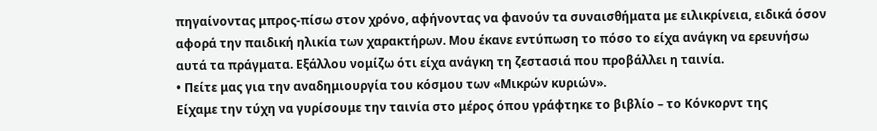πηγαίνοντας μπρος-πίσω στον χρόνο, αφήνοντας να φανούν τα συναισθήματα με ειλικρίνεια, ειδικά όσον αφορά την παιδική ηλικία των χαρακτήρων. Μου έκανε εντύπωση το πόσο το είχα ανάγκη να ερευνήσω αυτά τα πράγματα. Εξάλλου νομίζω ότι είχα ανάγκη τη ζεστασιά που προβάλλει η ταινία.
• Πείτε μας για την αναδημιουργία του κόσμου των «Μικρών κυριών».
Είχαμε την τύχη να γυρίσουμε την ταινία στο μέρος όπου γράφτηκε το βιβλίο – το Κόνκορντ της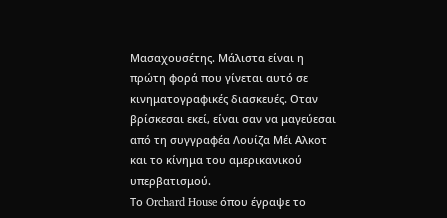Μασαχουσέτης. Μάλιστα είναι η πρώτη φορά που γίνεται αυτό σε κινηματογραφικές διασκευές. Οταν βρίσκεσαι εκεί, είναι σαν να μαγεύεσαι από τη συγγραφέα Λουίζα Μέι Αλκοτ και το κίνημα του αμερικανικού υπερβατισμού.
Το Orchard House όπου έγραψε το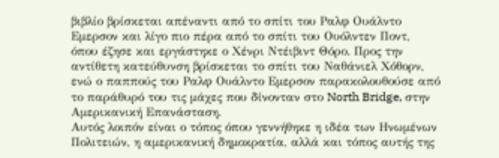βιβλίο βρίσκεται απέναντι από το σπίτι του Ραλφ Oυάλντο Εμερσον και λίγο πιο πέρα από το σπίτι του Ουόλντεν Ποντ, όπου έζησε και εργάστηκε ο Χένρι Ντέιβιντ Θόρο. Προς την αντίθετη κατεύθυνση βρίσκεται το σπίτι του Ναθάνιελ Χόθορν, ενώ ο παππούς του Ραλφ Ουάλντο Εμερσον παρακολουθούσε από το παράθυρό του τις μάχες που δίνονταν στο North Bridge, στην Αμερικανική Επανάσταση.
Αυτός λοιπόν είναι ο τόπος όπου γεννήθηκε η ιδέα των Ηνωμένων Πολιτειών, η αμερικανική δημοκρατία, αλλά και τόπος αυτής της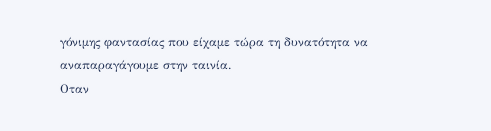γόνιμης φαντασίας που είχαμε τώρα τη δυνατότητα να αναπαραγάγουμε στην ταινία.
Οταν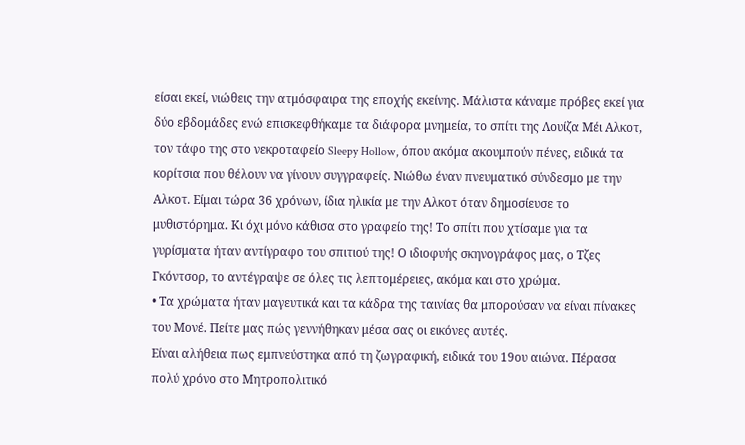είσαι εκεί, νιώθεις την ατμόσφαιρα της εποχής εκείνης. Μάλιστα κάναμε πρόβες εκεί για δύο εβδομάδες ενώ επισκεφθήκαμε τα διάφορα μνημεία, το σπίτι της Λουίζα Μέι Αλκοτ, τον τάφο της στο νεκροταφείο Sleepy Hollow, όπου ακόμα ακουμπούν πένες, ειδικά τα κορίτσια που θέλουν να γίνουν συγγραφείς. Νιώθω έναν πνευματικό σύνδεσμο με την Αλκοτ. Είμαι τώρα 36 χρόνων, ίδια ηλικία με την Αλκοτ όταν δημοσίευσε το μυθιστόρημα. Κι όχι μόνο κάθισα στο γραφείο της! Το σπίτι που χτίσαμε για τα γυρίσματα ήταν αντίγραφο του σπιτιού της! Ο ιδιοφυής σκηνογράφος μας, ο Τζες Γκόντσορ, το αντέγραψε σε όλες τις λεπτομέρειες, ακόμα και στο χρώμα.
• Τα χρώματα ήταν μαγευτικά και τα κάδρα της ταινίας θα μπορούσαν να είναι πίνακες του Μονέ. Πείτε μας πώς γεννήθηκαν μέσα σας οι εικόνες αυτές.
Είναι αλήθεια πως εμπνεύστηκα από τη ζωγραφική, ειδικά του 19ου αιώνα. Πέρασα πολύ χρόνο στο Μητροπολιτικό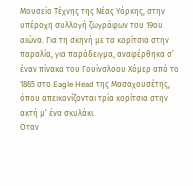Μουσείο Τέχνης της Νέας Υόρκης, στην υπέροχη συλλογή ζωγράφων του 19ου αιώνα. Για τη σκηνή με τα κορίτσια στην παραλία, για παράδειγμα, αναφέρθηκα σ’ έναν πίνακα του Γουίνσλοου Χόμερ από το 1865 στο Eagle Head της Μασαχουσέτης, όπου απεικονίζονται τρία κορίτσια στην ακτή μ’ ένα σκυλάκι.
Οταν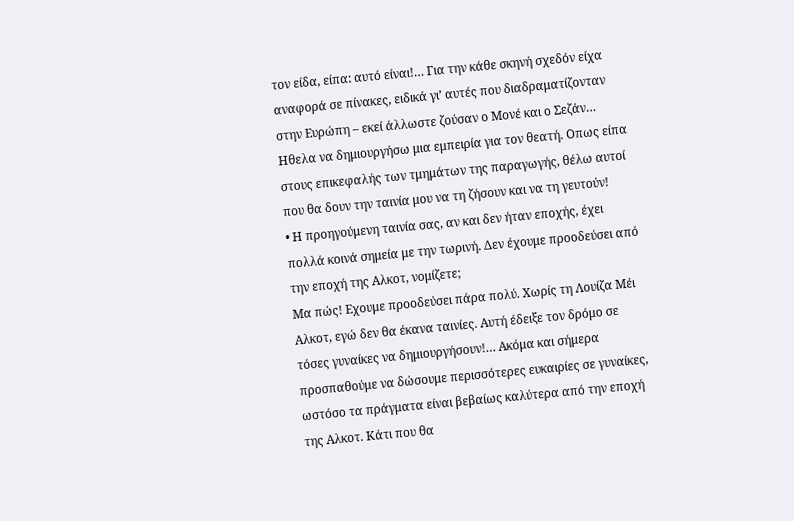τον είδα, είπα: αυτό είναι!… Για την κάθε σκηνή σχεδόν είχα αναφορά σε πίνακες, ειδικά γι’ αυτές που διαδραματίζονταν στην Ευρώπη – εκεί άλλωστε ζούσαν ο Μονέ και ο Σεζάν… Ηθελα να δημιουργήσω μια εμπειρία για τον θεατή. Οπως είπα στους επικεφαλής των τμημάτων της παραγωγής, θέλω αυτοί που θα δουν την ταινία μου να τη ζήσουν και να τη γευτούν!
• Η προηγούμενη ταινία σας, αν και δεν ήταν εποχής, έχει πολλά κοινά σημεία με την τωρινή. Δεν έχουμε προοδεύσει από την εποχή της Αλκοτ, νομίζετε;
Μα πώς! Εχουμε προοδεύσει πάρα πολύ. Χωρίς τη Λουίζα Μέι Αλκοτ, εγώ δεν θα έκανα ταινίες. Αυτή έδειξε τον δρόμο σε τόσες γυναίκες να δημιουργήσουν!… Ακόμα και σήμερα προσπαθούμε να δώσουμε περισσότερες ευκαιρίες σε γυναίκες, ωστόσο τα πράγματα είναι βεβαίως καλύτερα από την εποχή της Αλκοτ. Κάτι που θα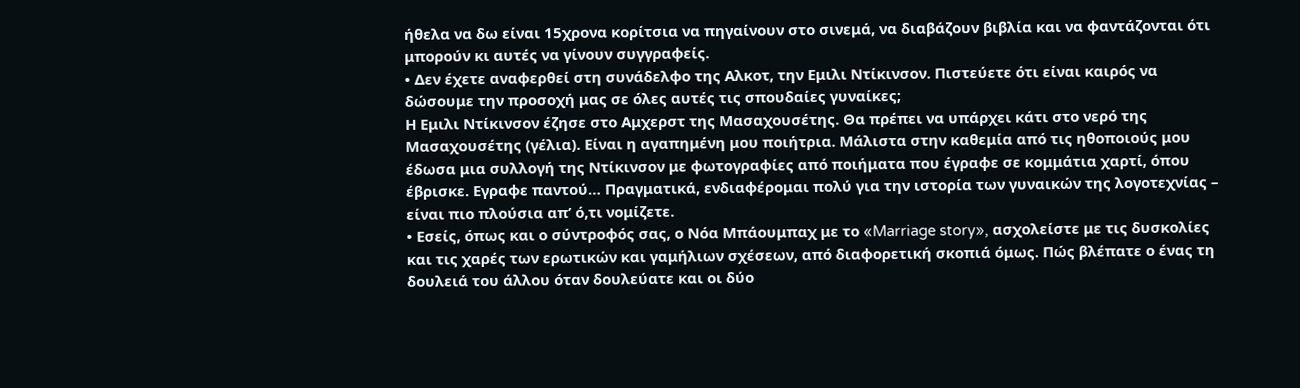ήθελα να δω είναι 15χρονα κορίτσια να πηγαίνουν στο σινεμά, να διαβάζουν βιβλία και να φαντάζονται ότι μπορούν κι αυτές να γίνουν συγγραφείς.
• Δεν έχετε αναφερθεί στη συνάδελφο της Αλκοτ, την Εμιλι Ντίκινσον. Πιστεύετε ότι είναι καιρός να δώσουμε την προσοχή μας σε όλες αυτές τις σπουδαίες γυναίκες;
Η Εμιλι Ντίκινσον έζησε στο Αμχερστ της Μασαχουσέτης. Θα πρέπει να υπάρχει κάτι στο νερό της Μασαχουσέτης (γέλια). Είναι η αγαπημένη μου ποιήτρια. Μάλιστα στην καθεμία από τις ηθοποιούς μου έδωσα μια συλλογή της Ντίκινσον με φωτογραφίες από ποιήματα που έγραφε σε κομμάτια χαρτί, όπου έβρισκε. Εγραφε παντού… Πραγματικά, ενδιαφέρομαι πολύ για την ιστορία των γυναικών της λογοτεχνίας – είναι πιο πλούσια απ’ ό,τι νομίζετε.
• Εσείς, όπως και ο σύντροφός σας, ο Νόα Μπάουμπαχ με το «Marriage story», ασχολείστε με τις δυσκολίες και τις χαρές των ερωτικών και γαμήλιων σχέσεων, από διαφορετική σκοπιά όμως. Πώς βλέπατε ο ένας τη δουλειά του άλλου όταν δουλεύατε και οι δύο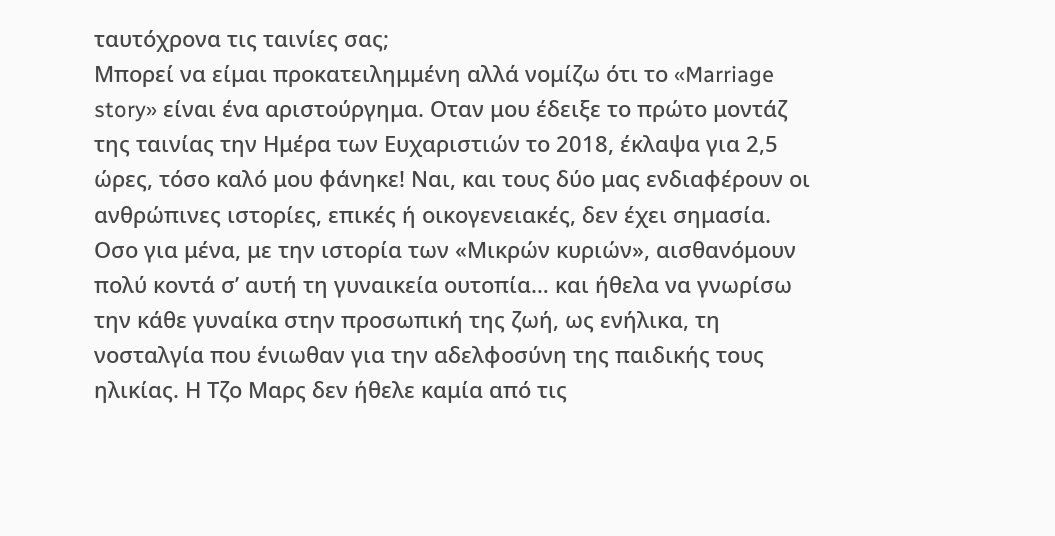ταυτόχρονα τις ταινίες σας;
Μπορεί να είμαι προκατειλημμένη αλλά νομίζω ότι το «Marriage story» είναι ένα αριστούργημα. Οταν μου έδειξε το πρώτο μοντάζ της ταινίας την Ημέρα των Ευχαριστιών το 2018, έκλαψα για 2,5 ώρες, τόσο καλό μου φάνηκε! Ναι, και τους δύο μας ενδιαφέρουν οι ανθρώπινες ιστορίες, επικές ή οικογενειακές, δεν έχει σημασία.
Οσο για μένα, με την ιστορία των «Μικρών κυριών», αισθανόμουν πολύ κοντά σ’ αυτή τη γυναικεία ουτοπία… και ήθελα να γνωρίσω την κάθε γυναίκα στην προσωπική της ζωή, ως ενήλικα, τη νοσταλγία που ένιωθαν για την αδελφοσύνη της παιδικής τους ηλικίας. Η Τζο Μαρς δεν ήθελε καμία από τις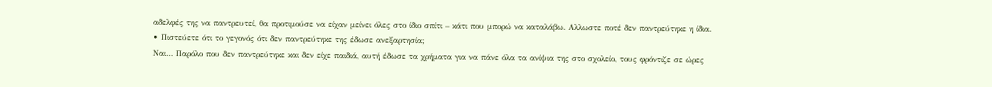αδελφές της να παντρευτεί, θα προτιμούσε να είχαν μείνει όλες στο ίδιο σπίτι – κάτι που μπορώ να καταλάβω. Αλλωστε ποτέ δεν παντρεύτηκε η ίδια.
• Πιστεύετε ότι το γεγονός ότι δεν παντρεύτηκε της έδωσε ανεξαρτησία;
Ναι… Παρόλο που δεν παντρεύτηκε και δεν είχε παιδιά, αυτή έδωσε τα χρήματα για να πάνε όλα τα ανίψια της στο σχολείο, τους φρόντιζε σε ώρες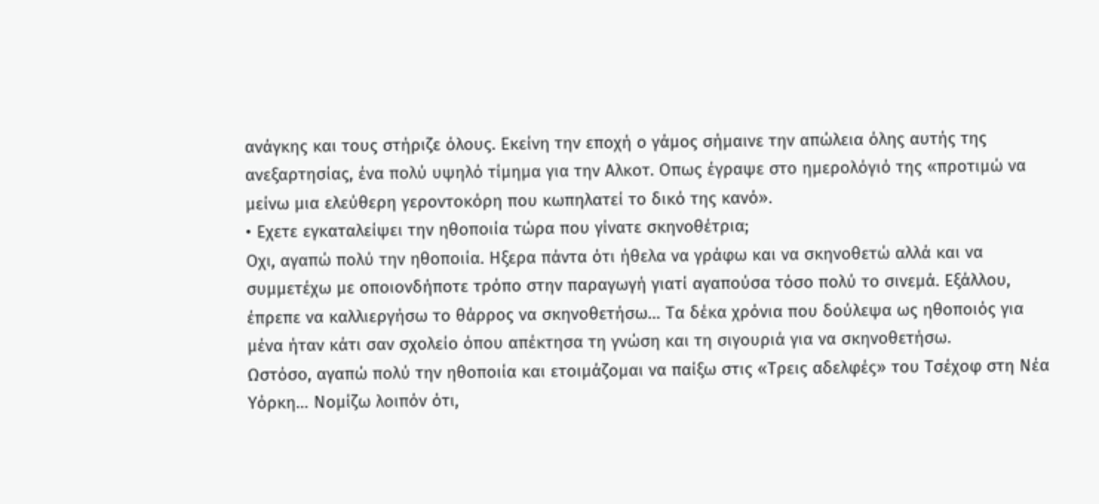ανάγκης και τους στήριζε όλους. Εκείνη την εποχή ο γάμος σήμαινε την απώλεια όλης αυτής της ανεξαρτησίας, ένα πολύ υψηλό τίμημα για την Αλκοτ. Οπως έγραψε στο ημερολόγιό της «προτιμώ να μείνω μια ελεύθερη γεροντοκόρη που κωπηλατεί το δικό της κανό».
• Εχετε εγκαταλείψει την ηθοποιία τώρα που γίνατε σκηνοθέτρια;
Οχι, αγαπώ πολύ την ηθοποιία. Ηξερα πάντα ότι ήθελα να γράφω και να σκηνοθετώ αλλά και να συμμετέχω με οποιονδήποτε τρόπο στην παραγωγή γιατί αγαπούσα τόσο πολύ το σινεμά. Εξάλλου, έπρεπε να καλλιεργήσω το θάρρος να σκηνοθετήσω… Τα δέκα χρόνια που δούλεψα ως ηθοποιός για μένα ήταν κάτι σαν σχολείο όπου απέκτησα τη γνώση και τη σιγουριά για να σκηνοθετήσω.
Ωστόσο, αγαπώ πολύ την ηθοποιία και ετοιμάζομαι να παίξω στις «Τρεις αδελφές» του Τσέχοφ στη Νέα Υόρκη… Νομίζω λοιπόν ότι,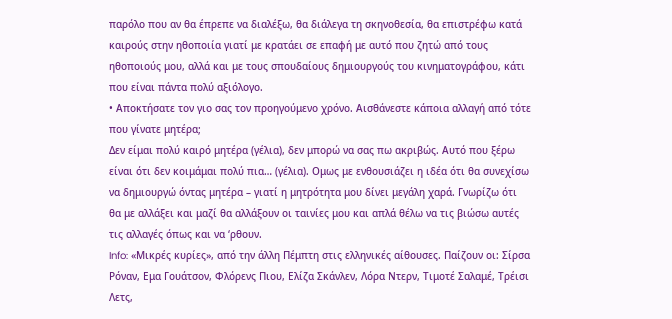παρόλο που αν θα έπρεπε να διαλέξω, θα διάλεγα τη σκηνοθεσία, θα επιστρέφω κατά καιρούς στην ηθοποιία γιατί με κρατάει σε επαφή με αυτό που ζητώ από τους ηθοποιούς μου, αλλά και με τους σπουδαίους δημιουργούς του κινηματογράφου, κάτι που είναι πάντα πολύ αξιόλογο.
• Αποκτήσατε τον γιο σας τον προηγούμενο χρόνο. Αισθάνεστε κάποια αλλαγή από τότε που γίνατε μητέρα;
Δεν είμαι πολύ καιρό μητέρα (γέλια), δεν μπορώ να σας πω ακριβώς. Αυτό που ξέρω είναι ότι δεν κοιμάμαι πολύ πια… (γέλια). Ομως με ενθουσιάζει η ιδέα ότι θα συνεχίσω να δημιουργώ όντας μητέρα – γιατί η μητρότητα μου δίνει μεγάλη χαρά. Γνωρίζω ότι θα με αλλάξει και μαζί θα αλλάξουν οι ταινίες μου και απλά θέλω να τις βιώσω αυτές τις αλλαγές όπως και να ‘ρθουν.
Info: «Μικρές κυρίες», από την άλλη Πέμπτη στις ελληνικές αίθουσες. Παίζουν οι: Σίρσα Ρόναν, Εμα Γουάτσον, Φλόρενς Πιου, Ελίζα Σκάνλεν, Λόρα Ντερν, Τιμοτέ Σαλαμέ, Τρέισι Λετς,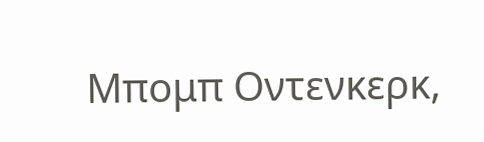Μπομπ Οντενκερκ,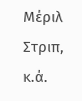Μέριλ Στριπ, κ.ά.